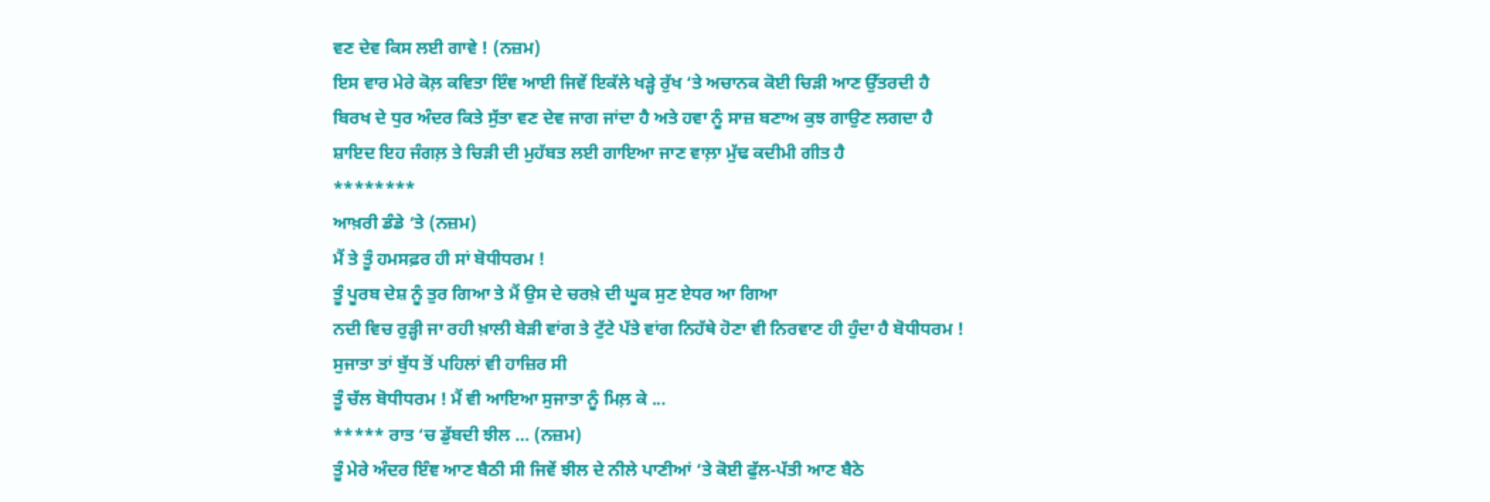ਵਣ ਦੇਵ ਕਿਸ ਲਈ ਗਾਵੇ ! (ਨਜ਼ਮ)
ਇਸ ਵਾਰ ਮੇਰੇ ਕੋਲ਼ ਕਵਿਤਾ ਇੰਞ ਆਈ ਜਿਵੇਂ ਇਕੱਲੇ ਖੜ੍ਹੇ ਰੁੱਖ ‘ਤੇ ਅਚਾਨਕ ਕੋਈ ਚਿੜੀ ਆਣ ਉੱਤਰਦੀ ਹੈ
ਬਿਰਖ ਦੇ ਧੁਰ ਅੰਦਰ ਕਿਤੇ ਸੁੱਤਾ ਵਣ ਦੇਵ ਜਾਗ ਜਾਂਦਾ ਹੈ ਅਤੇ ਹਵਾ ਨੂੰ ਸਾਜ਼ ਬਣਾਅ ਕੁਝ ਗਾਉਣ ਲਗਦਾ ਹੈ
ਸ਼ਾਇਦ ਇਹ ਜੰਗਲ਼ ਤੇ ਚਿੜੀ ਦੀ ਮੁਹੱਬਤ ਲਈ ਗਾਇਆ ਜਾਣ ਵਾਲ਼ਾ ਮੁੱਢ ਕਦੀਮੀ ਗੀਤ ਹੈ
********
ਆਖ਼ਰੀ ਡੰਡੇ ‘ਤੇ (ਨਜ਼ਮ)
ਮੈਂ ਤੇ ਤੂੰ ਹਮਸਫ਼ਰ ਹੀ ਸਾਂ ਬੋਧੀਧਰਮ !
ਤੂੰ ਪੂਰਬ ਦੇਸ਼ ਨੂੰ ਤੁਰ ਗਿਆ ਤੇ ਮੈਂ ਉਸ ਦੇ ਚਰਖ਼ੇ ਦੀ ਘੂਕ ਸੁਣ ਏਧਰ ਆ ਗਿਆ
ਨਦੀ ਵਿਚ ਰੁੜ੍ਹੀ ਜਾ ਰਹੀ ਖ਼ਾਲੀ ਬੇੜੀ ਵਾਂਗ ਤੇ ਟੁੱਟੇ ਪੱਤੇ ਵਾਂਗ ਨਿਹੱਥੇ ਹੋਣਾ ਵੀ ਨਿਰਵਾਣ ਹੀ ਹੁੰਦਾ ਹੈ ਬੋਧੀਧਰਮ !
ਸੁਜਾਤਾ ਤਾਂ ਬੁੱਧ ਤੋਂ ਪਹਿਲਾਂ ਵੀ ਹਾਜ਼ਿਰ ਸੀ
ਤੂੰ ਚੱਲ ਬੋਧੀਧਰਮ ! ਮੈਂ ਵੀ ਆਇਆ ਸੁਜਾਤਾ ਨੂੰ ਮਿਲ਼ ਕੇ ...
***** ਰਾਤ ‘ਚ ਡੁੱਬਦੀ ਝੀਲ … (ਨਜ਼ਮ)
ਤੂੰ ਮੇਰੇ ਅੰਦਰ ਇੰਞ ਆਣ ਬੈਠੀ ਸੀ ਜਿਵੇਂ ਝੀਲ ਦੇ ਨੀਲੇ ਪਾਣੀਆਂ ‘ਤੇ ਕੋਈ ਫੁੱਲ-ਪੱਤੀ ਆਣ ਬੈਠੇ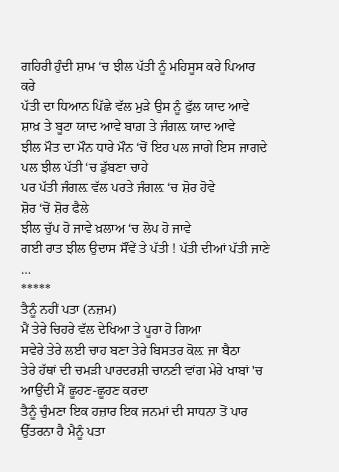ਗਹਿਰੀ ਹੁੰਦੀ ਸ਼ਾਮ ‘ਚ ਝੀਲ ਪੱਤੀ ਨੂੰ ਮਹਿਸੂਸ ਕਰੇ ਪਿਆਰ ਕਰੇ
ਪੱਤੀ ਦਾ ਧਿਆਨ ਪਿੱਛੇ ਵੱਲ ਮੁੜੇ ਉਸ ਨੂੰ ਫੁੱਲ ਯਾਦ ਆਵੇ ਸ਼ਾਖ਼ ਤੇ ਬੂਟਾ ਯਾਦ ਆਵੇ ਬਾਗ਼ ਤੇ ਜੰਗਲ਼ ਯਾਦ ਆਵੇ
ਝੀਲ ਮੌਤ ਦਾ ਮੌਨ ਧਾਰੇ ਮੌਨ ‘ਚੋਂ ਇਹ ਪਲ ਜਾਗੇ ਇਸ ਜਾਗਦੇ ਪਲ ਝੀਲ ਪੱਤੀ ‘ਚ ਡੁੱਬਣਾ ਚਾਹੇ
ਪਰ ਪੱਤੀ ਜੰਗਲ਼ ਵੱਲ ਪਰਤੇ ਜੰਗਲ਼ ‘ਚ ਸ਼ੋਰ ਹੋਵੇ
ਸ਼ੋਰ ‘ਚੋਂ ਸ਼ੋਰ ਫੈਲੇ
ਝੀਲ ਚੁੱਪ ਹੋ ਜਾਵੇ ਖ਼ਲਾਅ ‘ਚ ਲੋਪ ਹੋ ਜਾਵੇ
ਗਈ ਰਾਤ ਝੀਲ ਉਦਾਸ ਸੌਂਵੇਂ ਤੇ ਪੱਤੀ ! ਪੱਤੀ ਦੀਆਂ ਪੱਤੀ ਜਾਣੇ …
*****
ਤੈਨੂੰ ਨਹੀਂ ਪਤਾ (ਨਜ਼ਮ)
ਮੈਂ ਤੇਰੇ ਚਿਹਰੇ ਵੱਲ ਦੇਖਿਆ ਤੇ ਪੂਰਾ ਹੋ ਗਿਆ
ਸਵੇਰੇ ਤੇਰੇ ਲਈ ਚਾਹ ਬਣਾ ਤੇਰੇ ਬਿਸਤਰ ਕੋਲ਼ ਜਾ ਬੈਠਾ
ਤੇਰੇ ਹੱਥਾਂ ਦੀ ਚਮੜੀ ਪਾਰਦਰਸ਼ੀ ਚਾਨਣੀ ਵਾਂਗ ਮੇਰੇ ਖਾਬਾਂ 'ਚ ਆਉਂਦੀ ਮੈਂ ਛੂਹਣ-ਛੂਹਣ ਕਰਦਾ
ਤੈਨੂੰ ਚੁੰਮਣਾ ਇਕ ਹਜ਼ਾਰ ਇਕ ਜਨਮਾਂ ਦੀ ਸਾਧਨਾ ਤੋਂ ਪਾਰ ਉੱਤਰਨਾ ਹੈ ਮੈਨੂੰ ਪਤਾ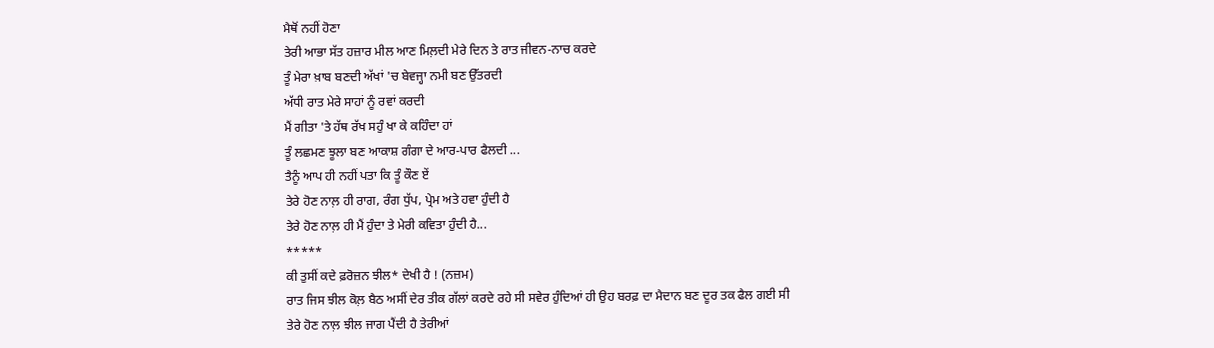ਮੈਥੋਂ ਨਹੀਂ ਹੋਣਾ
ਤੇਰੀ ਆਭਾ ਸੱਤ ਹਜ਼ਾਰ ਮੀਲ ਆਣ ਮਿਲ਼ਦੀ ਮੇਰੇ ਦਿਨ ਤੇ ਰਾਤ ਜੀਵਨ-ਨਾਚ ਕਰਦੇ
ਤੂੰ ਮੇਰਾ ਖ਼ਾਬ ਬਣਦੀ ਅੱਖਾਂ 'ਚ ਬੇਵਜ੍ਹਾ ਨਮੀ ਬਣ ਉੱਤਰਦੀ
ਅੱਧੀ ਰਾਤ ਮੇਰੇ ਸਾਹਾਂ ਨੂੰ ਰਵਾਂ ਕਰਦੀ
ਮੈਂ ਗੀਤਾ 'ਤੇ ਹੱਥ ਰੱਖ ਸਹੁੰ ਖਾ ਕੇ ਕਹਿੰਦਾ ਹਾਂ
ਤੂੰ ਲਛਮਣ ਝੂਲਾ ਬਣ ਆਕਾਸ਼ ਗੰਗਾ ਦੇ ਆਰ-ਪਾਰ ਫੈਲਦੀ ...
ਤੈਨੂੰ ਆਪ ਹੀ ਨਹੀਂ ਪਤਾ ਕਿ ਤੂੰ ਕੌਣ ਏਂ
ਤੇਰੇ ਹੋਣ ਨਾਲ਼ ਹੀ ਰਾਗ, ਰੰਗ ਧੁੱਪ, ਪ੍ਰੇਮ ਅਤੇ ਹਵਾ ਹੁੰਦੀ ਹੈ
ਤੇਰੇ ਹੋਣ ਨਾਲ਼ ਹੀ ਮੈਂ ਹੁੰਦਾ ਤੇ ਮੇਰੀ ਕਵਿਤਾ ਹੁੰਦੀ ਹੈ...
*****
ਕੀ ਤੁਸੀਂ ਕਦੇ ਫ਼ਰੋਜ਼ਨ ਝੀਲ* ਦੇਖੀ ਹੈ ! (ਨਜ਼ਮ)
ਰਾਤ ਜਿਸ ਝੀਲ ਕੋਲ਼ ਬੈਠ ਅਸੀਂ ਦੇਰ ਤੀਕ ਗੱਲਾਂ ਕਰਦੇ ਰਹੇ ਸੀ ਸਵੇਰ ਹੁੰਦਿਆਂ ਹੀ ਉਹ ਬਰਫ਼ ਦਾ ਮੈਦਾਨ ਬਣ ਦੂਰ ਤਕ ਫੈਲ ਗਈ ਸੀ
ਤੇਰੇ ਹੋਣ ਨਾਲ਼ ਝੀਲ ਜਾਗ ਪੈਂਦੀ ਹੈ ਤੇਰੀਆਂ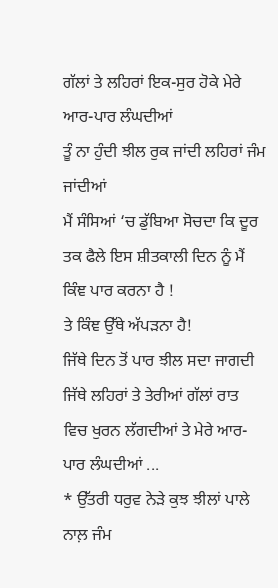ਗੱਲਾਂ ਤੇ ਲਹਿਰਾਂ ਇਕ-ਸੁਰ ਹੋਕੇ ਮੇਰੇ ਆਰ-ਪਾਰ ਲੰਘਦੀਆਂ
ਤੂੰ ਨਾ ਹੁੰਦੀ ਝੀਲ ਰੁਕ ਜਾਂਦੀ ਲਹਿਰਾਂ ਜੰਮ ਜਾਂਦੀਆਂ
ਮੈਂ ਸੰਸਿਆਂ ‘ਚ ਡੁੱਬਿਆ ਸੋਚਦਾ ਕਿ ਦੂਰ ਤਕ ਫੈਲੇ ਇਸ ਸ਼ੀਤਕਾਲੀ ਦਿਨ ਨੂੰ ਮੈਂ ਕਿੰਞ ਪਾਰ ਕਰਨਾ ਹੈ !
ਤੇ ਕਿੰਞ ਉੱਥੇ ਅੱਪੜਨਾ ਹੈ!
ਜਿੱਥੇ ਦਿਨ ਤੋਂ ਪਾਰ ਝੀਲ ਸਦਾ ਜਾਗਦੀ ਜਿੱਥੇ ਲਹਿਰਾਂ ਤੇ ਤੇਰੀਆਂ ਗੱਲਾਂ ਰਾਤ ਵਿਚ ਖੁਰਨ ਲੱਗਦੀਆਂ ਤੇ ਮੇਰੇ ਆਰ-ਪਾਰ ਲੰਘਦੀਆਂ ...
* ਉੱਤਰੀ ਧਰੁਵ ਨੇੜੇ ਕੁਝ ਝੀਲਾਂ ਪਾਲੇ ਨਾਲ਼ ਜੰਮ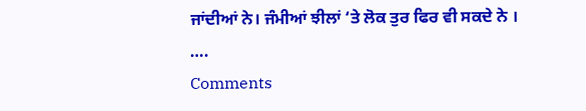ਜਾਂਦੀਆਂ ਨੇ। ਜੰਮੀਆਂ ਝੀਲਾਂ ‘ਤੇ ਲੋਕ ਤੁਰ ਫਿਰ ਵੀ ਸਕਦੇ ਨੇ ।
….
Comments